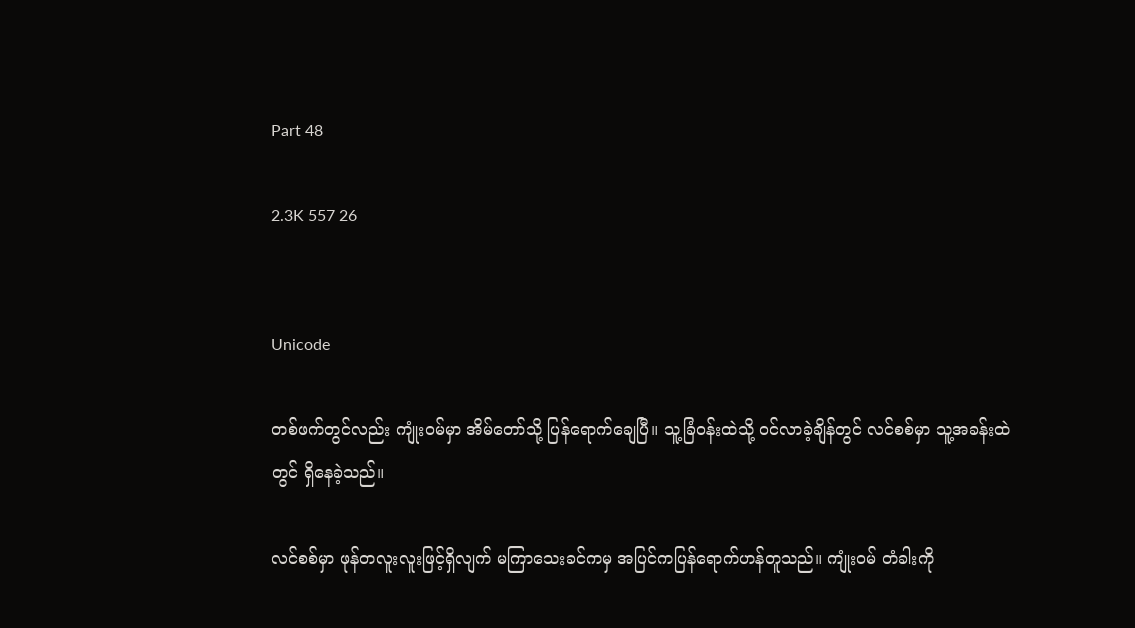Part 48

2.3K 557 26


Unicode

တစ်ဖက်တွင်လည်း ကျုံးဝမ်မှာ အိမ်တော်သို့ ပြန်ရောက်ချေပြီ။ သူ့ခြံဝန်းထဲသို့ ဝင်လာခဲ့ချိန်တွင် လင်စစ်မှာ သူ့အခန်းထဲတွင် ရှိနေခဲ့သည်။

လင်စစ်မှာ ဖုန်တလူးလူးဖြင့်ရှိလျက် မကြာသေးခင်ကမှ အပြင်ကပြန်ရောက်ဟန်တူသည်။ ကျုံးဝမ် တံခါးကို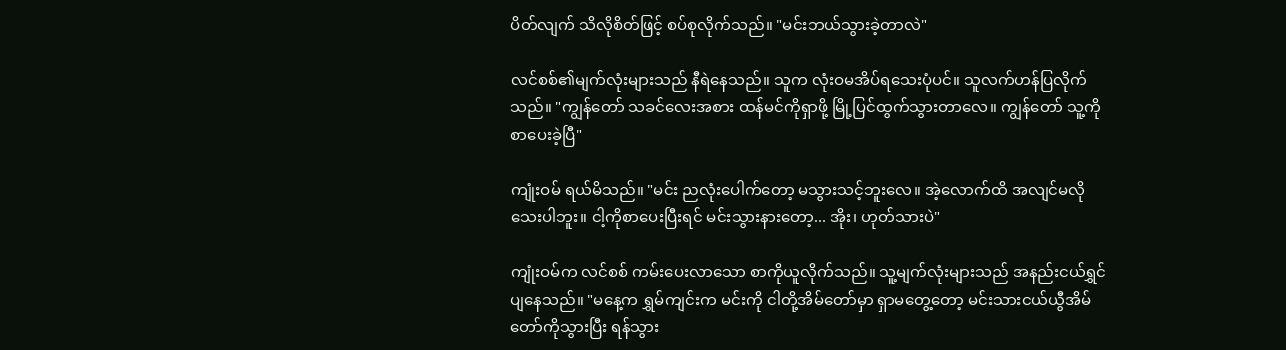ပိတ်လျက် သိလိုစိတ်ဖြင့် စပ်စုလိုက်သည်။ "မင်းဘယ်သွားခဲ့တာလဲ"

လင်စစ်၏မျက်လုံးများသည် နီရဲနေသည်။ သူက လုံးဝမအိပ်ရသေးပုံပင်။ သူလက်ဟန်ပြလိုက်သည်။ "ကျွန်တော် သခင်လေးအစား ထန်မင်ကိုရှာဖို့ မြို့ပြင်ထွက်သွားတာလေ။ ကျွန်တော် သူ့ကိုစာပေးခဲ့ပြီ"

ကျုံးဝမ် ရယ်မိသည်။ "မင်း ညလုံးပေါက်တော့ မသွားသင့်ဘူးလေ။ အဲ့လောက်ထိ အလျင်မလိုသေးပါဘူး။ ငါ့ကိုစာပေးပြီးရင် မင်းသွားနားတော့... အိုး၊ ဟုတ်သားပဲ"

ကျုံးဝမ်က လင်စစ် ကမ်းပေးလာသော စာကိုယူလိုက်သည်။ သူ့မျက်လုံးများသည် အနည်းငယ်ရွှင်ပျနေသည်။ "မနေ့က ရွှမ်ကျင်းက မင်းကို ငါတို့အိမ်တော်မှာ ရှာမတွေ့တော့ မင်းသားငယ်ယွီအိမ်တော်ကိုသွားပြီး ရန်သွား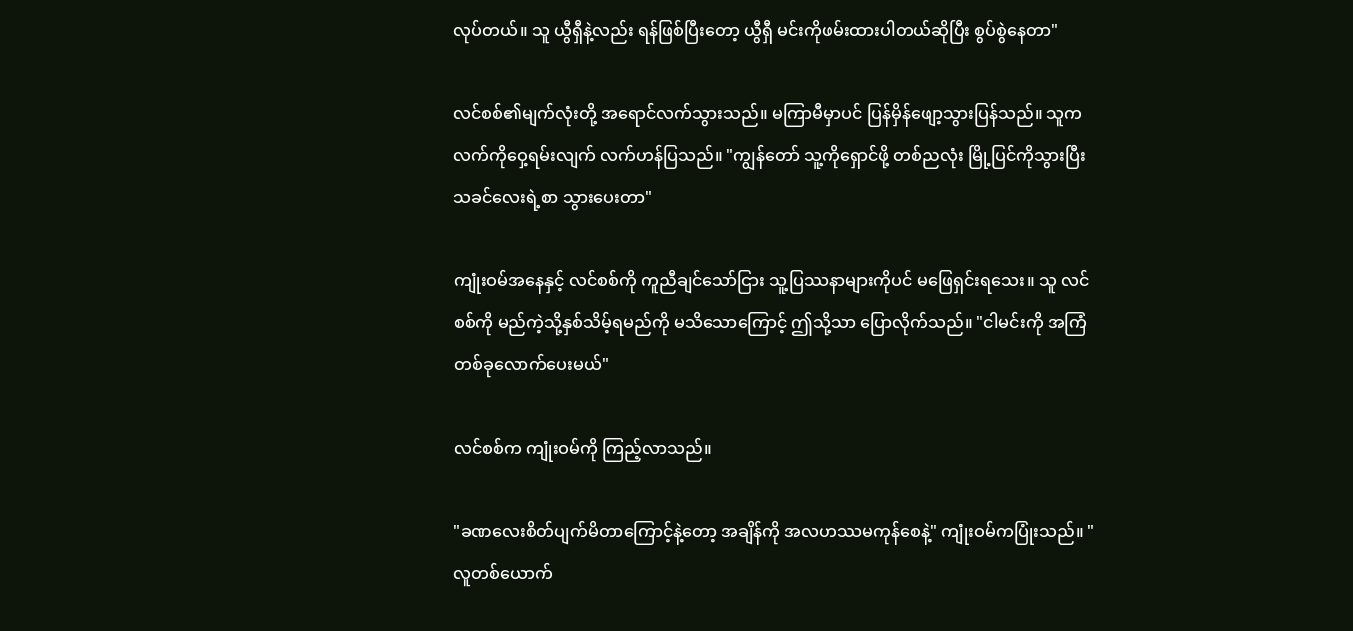လုပ်တယ်။ သူ ယွီရှီနဲ့လည်း ရန်ဖြစ်ပြီးတော့ ယွီရှီ မင်းကိုဖမ်းထားပါတယ်ဆိုပြီး စွပ်စွဲနေတာ"

လင်စစ်၏မျက်လုံးတို့ အရောင်လက်သွားသည်။ မကြာမီမှာပင် ပြန်မှိန်ဖျော့သွားပြန်သည်။ သူက လက်ကိုဝှေ့ရမ်းလျက် လက်ဟန်ပြသည်။ "ကျွန်တော် သူ့ကိုရှောင်ဖို့ တစ်ညလုံး မြို့ပြင်ကိုသွားပြီး သခင်လေးရဲ့စာ သွားပေးတာ"

ကျုံးဝမ်အနေနှင့် လင်စစ်ကို ကူညီချင်သော်ငြား သူ့ပြဿနာများကိုပင် မဖြေရှင်းရသေး။ သူ လင်စစ်ကို မည်ကဲ့သို့နှစ်သိမ့်ရမည်ကို မသိသောကြောင့် ဤသို့သာ ပြောလိုက်သည်။ "ငါမင်းကို အကြံတစ်ခုလောက်ပေးမယ်"

လင်စစ်က ကျုံးဝမ်ကို ကြည့်လာသည်။

"ခဏလေးစိတ်ပျက်မိတာကြောင့်နဲ့တော့ အချိန်ကို အလဟဿမကုန်စေနဲ့" ကျုံးဝမ်ကပြုံးသည်။ "လူတစ်ယောက်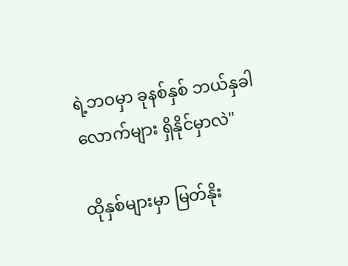ရဲ့ဘဝမှာ ခုနစ်နှစ် ဘယ်နှခါလောက်များ ရှိနိုင်မှာလဲ"

ထိုနှစ်များမှာ မြတ်နိုး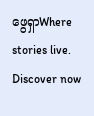ဖွေရှာWhere stories live. Discover now